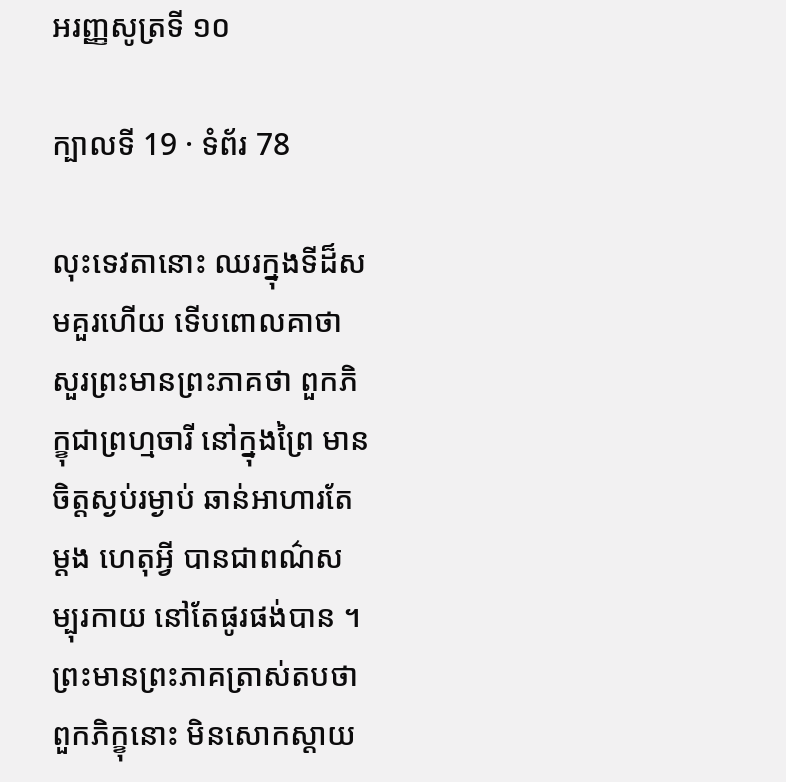អរញ្ញសូត្រទី ១០

ក្បាលទី 19 · ទំព័រ 78

លុះទេវតានោះ ឈរក្នុងទីដ៏សមគួរហើយ ទើបពោលគាថា សួរព្រះមានព្រះភាគថា ពួកភិក្ខុជាព្រហ្មចារី នៅក្នុងព្រៃ មានចិត្តស្ងប់រម្ងាប់ ឆាន់អាហារតែម្តង ហេតុអ្វី បានជាពណ៌សម្បុរកាយ នៅតែផូរផង់បាន ។ ព្រះមានព្រះភាគត្រាស់តបថា ពួកភិក្ខុនោះ មិនសោកស្តាយ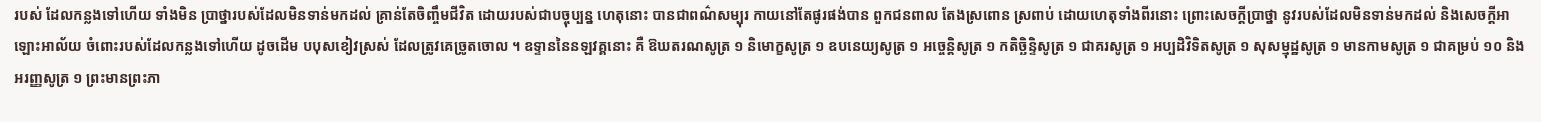របស់ ដែលកន្លងទៅហើយ ទាំងមិន ប្រាថ្នារបស់ដែលមិនទាន់មកដល់ គ្រាន់តែចិញ្ចឹមជីវិត ដោយរបស់ជាបច្ចុប្បន្ន ហេតុនោះ បានជាពណ៌សម្បុរ កាយនៅតែផូរផង់បាន ពួកជនពាល តែងស្រពោន ស្រពាប់ ដោយហេតុទាំងពីរនោះ ព្រោះសេចក្តីប្រាថ្នា នូវរបស់ដែលមិនទាន់មកដល់ និងសេចក្តីអាឡោះអាល័យ ចំពោះរបស់ដែលកន្លងទៅហើយ ដូចដើម បបុសខៀវស្រស់ ដែលត្រូវគេច្រូតចោល ។ ឧទ្ទាននៃនឡវគ្គនោះ គឺ ឱឃតរណសូត្រ ១ និមោក្ខសូត្រ ១ ឧបនេយ្យសូត្រ ១ អច្ចេន្តិសូត្រ ១ កតិច្ឆិន្ទិសូត្រ ១ ជាគរសូត្រ ១ អប្បដិវិទិតសូត្រ ១ សុសម្មុដ្ឋសូត្រ ១ មានកាមសូត្រ ១ ជាគម្រប់ ១០ និងអរញ្ញសូត្រ ១ ព្រះមានព្រះភា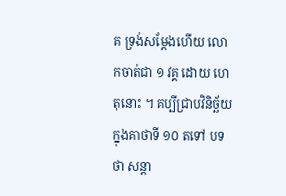គ ទ្រង់សម្តែងហើយ លោកចាត់ជា ១ វគ្គ ដោយ ហេតុនោះ ។ គប្បីជ្រាបវិនិច្ឆ័យក្នុងគាថាទី ១០ តទៅ បទថា សន្តា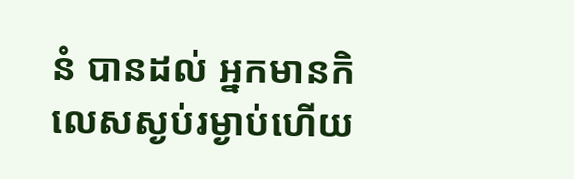នំ បានដល់ អ្នកមានកិលេសស្ងប់រម្ងាប់ហើយ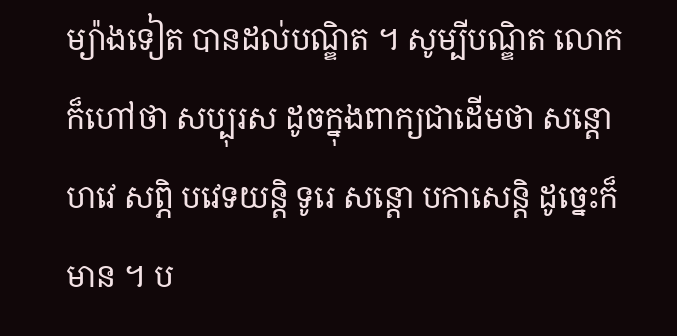ម្យ៉ាងទៀត បានដល់បណ្ឌិត ។ សូម្បីបណ្ឌិត លោកក៏ហៅថា សប្បុរស ដូចក្នុងពាក្យជាដើមថា សន្តោ ហវេ សព្ភិ បវេទយន្តិ ទូរេ សន្តោ បកាសេន្តិ ដូច្នេះក៏មាន ។ ប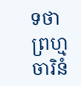ទថា ព្រហ្មចារិនំ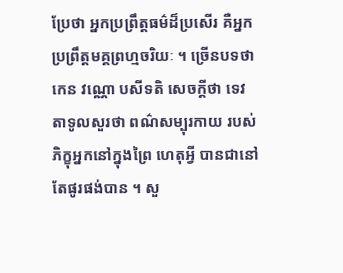ប្រែថា អ្នកប្រព្រឹត្តធម៌ដ៏ប្រសើរ គឺអ្នកប្រព្រឹត្តមគ្គព្រហ្មចរិយៈ ។ ច្រើនបទថា កេន វណ្ណោ បសីទតិ សេចក្តីថា ទេវតាទូលសួរថា ពណ៌សម្បុរកាយ របស់ភិក្ខុអ្នកនៅក្នុងព្រៃ ហេតុអ្វី បានជានៅតែផូរផង់បាន ។ សួ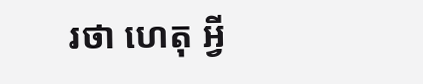រថា ហេតុ អ្វី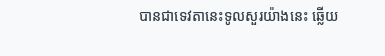បានជាទេវតានេះទូលសួរយ៉ាងនេះ ឆ្លើយ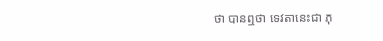ថា បានឮថា ទេវតានេះជា ភុ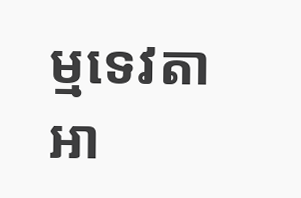ម្មទេវតាអា